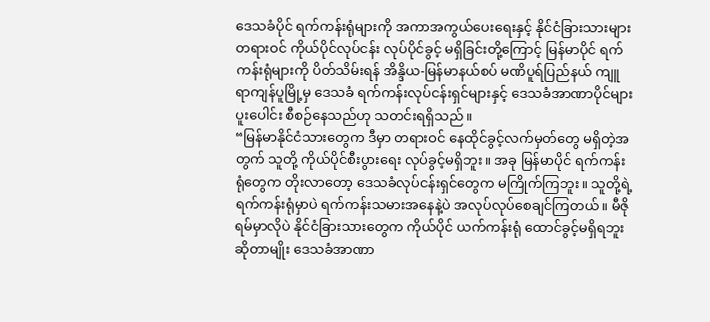ဒေသခံပိုင် ရက်ကန်းရုံများကို အကာအကွယ်ပေးရေးနှင့် နိုင်ငံခြားသားများ တရားဝင် ကိုယ်ပိုင်လုပ်ငန်း လုပ်ပိုင်ခွင့် မရှိခြင်းတို့ကြောင့် မြန်မာပိုင် ရက်ကန်းရုံများကို ပိတ်သိမ်းရန် အိန္ဒိယ-မြန်မာနယ်စပ် မဏိပူရ်ပြည်နယ် ကျူရာကျန်ပူမြို့မှ ဒေသခံ ရက်ကန်းလုပ်ငန်းရှင်များနှင့် ဒေသခံအာဏာပိုင်များ ပူးပေါင်း စီစဉ်နေသည်ဟု သတင်းရရှိသည်။
“မြန်မာနိုင်ငံသားတွေက ဒီမှာ တရားဝင် နေထိုင်ခွင့်လက်မှတ်တွေ မရှိတဲ့အတွက် သူတို့ ကိုယ်ပိုင်စီးပွားရေး လုပ်ခွင့်မရှိဘူး။ အခု မြန်မာပိုင် ရက်ကန်းရုံတွေက တိုးလာတော့ ဒေသခံလုပ်ငန်းရှင်တွေက မကြိုက်ကြဘူး။ သူတို့ရဲ့ ရက်ကန်းရုံမှာပဲ ရက်ကန်းသမားအနေနဲ့ပဲ အလုပ်လုပ်စေချင်ကြတယ်။ မီဇိုရမ်မှာလိုပဲ နိုင်ငံခြားသားတွေက ကိုယ်ပိုင် ယက်ကန်းရုံ ထောင်ခွင့်မရှိရဘူးဆိုတာမျိုး ဒေသခံအာဏာ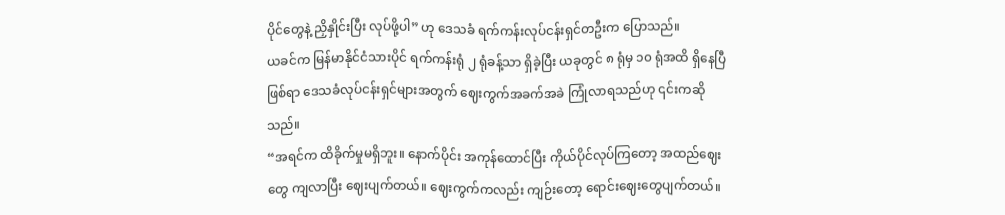ပိုင်တွေနဲ့ ညှိနှိုင်းပြီး လုပ်ဖို့ပါ” ဟု ဒေသခံ ရက်ကန်းလုပ်ငန်းရှင်တဦးက ပြောသည်။
ယခင်က မြန်မာနိုင်ငံသားပိုင် ရက်ကန်းရုံ ၂ ရုံခန့်သာ ရှိခဲ့ပြီး ယခုတွင် ၈ ရုံမှ ၁၀ ရုံအထိ ရှိနေပြီဖြစ်ရာ ဒေသခံလုပ်ငန်းရှင်များအတွက် ဈေးကွက်အခက်အခဲ ကြုံလာရသည်ဟု ၎င်းကဆိုသည်။
“အရင်က ထိခိုက်မှုမရှိဘူး။ နောက်ပိုင်း အကုန်ထောင်ပြီး ကိုယ်ပိုင်လုပ်ကြတော့ အထည်ဈေးတွေ ကျလာပြီး ဈေးပျက်တယ်။ ဈေးကွက်ကလည်း ကျဉ်းတော့ ရောင်းဈေးတွေပျက်တယ်။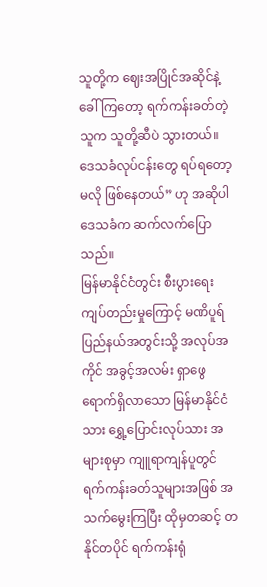သူတို့က ဈေးအပြိုင်အဆိုင်နဲ့ ခေါ်ကြတော့ ရက်ကန်းခတ်တဲ့သူက သူတို့ဆီပဲ သွားတယ်။ ဒေသခံလုပ်ငန်းတွေ ရပ်ရတော့မလို ဖြစ်နေတယ်” ဟု အဆိုပါ ဒေသခံက ဆက်လက်ပြောသည်။
မြန်မာနိုင်ငံတွင်း စီးပွားရေးကျပ်တည်းမှုကြောင့် မဏိပူရ်ပြည်နယ်အတွင်းသို့ အလုပ်အကိုင် အခွင့်အလမ်း ရှာဖွေရောက်ရှိလာသော မြန်မာနိုင်ငံသား ရွှေ့ပြောင်းလုပ်သား အများစုမှာ ကျူရာကျန်ပူတွင် ရက်ကန်းခတ်သူများအဖြစ် အသက်မွေးကြပြီး ထိုမှတဆင့် တနိုင်တပိုင် ရက်ကန်းရုံ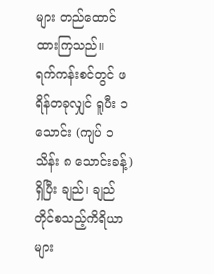များ တည်ထောင်ထားကြသည်။
ရက်ကန်းစင်တွင် ဖရိန်တခုလျှင် ရူပီး ၁ သောင်း (ကျပ် ၁ သိန်း ၈ သောင်းခန့်) ရှိပြီး ချည်၊ ချည်တိုင်စသည့်ကိရိယာများ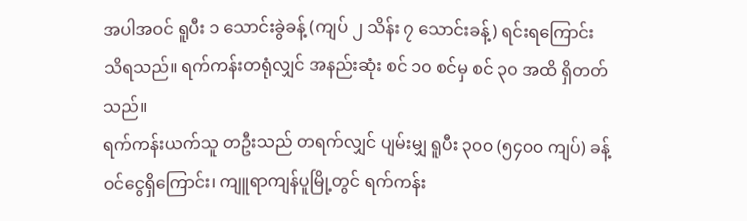အပါအဝင် ရူပီး ၁ သောင်းခွဲခန့် (ကျပ် ၂ သိန်း ၇ သောင်းခန့်) ရင်းရကြောင်း သိရသည်။ ရက်ကန်းတရုံလျှင် အနည်းဆုံး စင် ၁၀ စင်မှ စင် ၃၀ အထိ ရှိတတ်သည်။
ရက်ကန်းယက်သူ တဦးသည် တရက်လျှင် ပျမ်းမျှ ရူပီး ၃၀၀ (၅၄၀၀ ကျပ်) ခန့် ဝင်ငွေရှိကြောင်း၊ ကျူရာကျန်ပူမြို့တွင် ရက်ကန်း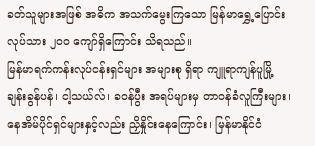ခတ်သူများအဖြစ် အဓိက အသက်မွေးကြသော မြန်မာရွှေ့ပြောင်းလုပ်သား ၂၀၀ ကျော်ရှိကြောင်း သိရသည်။
မြန်မာရက်ကန်းလုပ်ငန်းရှင်များ အများစု ရှိရာ ကျူရာကျန်ပူမြို့ ချန်းခွန်ပန်၊ ငါ့သယ်လ်၊ ခဝန်ပွီး အရပ်များမှ တာဝန်ခံလူကြီးများ၊ နေအိမ်ပိုင်ရှင်များနှင့်လည်း ညှိနှိုင်းနေကြောင်း၊ မြန်မာနိုင်ငံ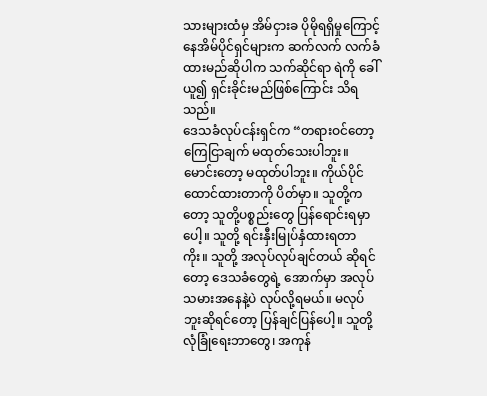သားများထံမှ အိမ်ငှားခ ပိုမိုရရှိမှုကြောင့် နေအိမ်ပိုင်ရှင်များက ဆက်လက် လက်ခံထားမည်ဆိုပါက သက်ဆိုင်ရာ ရဲကို ခေါ်ယူ၍ ရှင်းခိုင်းမည်ဖြစ်ကြောင်း သိရသည်။
ဒေသခံလုပ်ငန်းရှင်က “တရားဝင်တော့ ကြေငြာချက် မထုတ်သေးပါဘူး။ မောင်းတော့ မထုတ်ပါဘူး။ ကိုယ်ပိုင်ထောင်ထားတာကို ပိတ်မှာ။ သူတို့ကတော့ သူတို့ပစ္စည်းတွေ ပြန်ရောင်းရမှာပေါ့။ သူတို့ ရင်းနှီးမြုပ်နှံထားရတာကိုး။ သူတို့ အလုပ်လုပ်ချင်တယ် ဆိုရင်တော့ ဒေသခံတွေရဲ့ အောက်မှာ အလုပ်သမားအနေနဲ့ပဲ လုပ်လို့ရမယ်။ မလုပ်ဘူးဆိုရင်တော့ ပြန်ချင်ပြန်ပေါ့။ သူတို့ လုံခြုံရေးဘာတွေ၊ အကုန်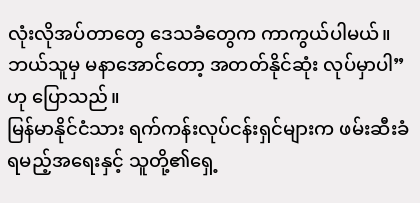လုံးလိုအပ်တာတွေ ဒေသခံတွေက ကာကွယ်ပါမယ်။ ဘယ်သူမှ မနာအောင်တော့ အတတ်နိုင်ဆုံး လုပ်မှာပါ” ဟု ပြောသည်။
မြန်မာနိုင်ငံသား ရက်ကန်းလုပ်ငန်းရှင်များက ဖမ်းဆီးခံရမည့်အရေးနှင့် သူတို့၏ရှေ့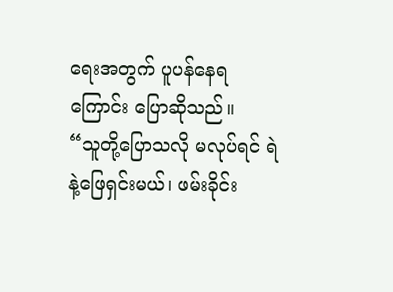ရေးအတွက် ပူပန်နေရကြောင်း ပြောဆိုသည်။
“သူတို့ပြောသလို မလုပ်ရင် ရဲနဲ့ဖြေရှင်းမယ်၊ ဖမ်းခိုင်း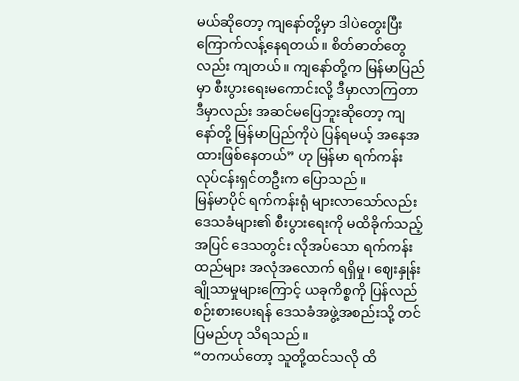မယ်ဆိုတော့ ကျနော်တို့မှာ ဒါပဲတွေးပြီး ကြောက်လန့်နေရတယ်။ စိတ်ဓာတ်တွေလည်း ကျတယ်။ ကျနော်တို့က မြန်မာပြည်မှာ စီးပွားရေးမကောင်းလို့ ဒီမှာလာကြတာ ဒီမှာလည်း အဆင်မပြေဘူးဆိုတော့ ကျနော်တို့ မြန်မာပြည်ကိုပဲ ပြန်ရမယ့် အနေအထားဖြစ်နေတယ်” ဟု မြန်မာ ရက်ကန်းလုပ်ငန်းရှင်တဦးက ပြောသည်။
မြန်မာပိုင် ရက်ကန်းရုံ များလာသော်လည်း ဒေသခံများ၏ စီးပွားရေးကို မထိခိုက်သည့်အပြင် ဒေသတွင်း လိုအပ်သော ရက်ကန်းထည်များ အလုံအလောက် ရရှိမှု၊ ဈေးနှုန်းချိုသာမှုများကြောင့် ယခုကိစ္စကို ပြန်လည်စဉ်းစားပေးရန် ဒေသခံအဖွဲ့အစည်းသို့ တင်ပြမည်ဟု သိရသည်။
“တကယ်တော့ သူတို့ထင်သလို ထိ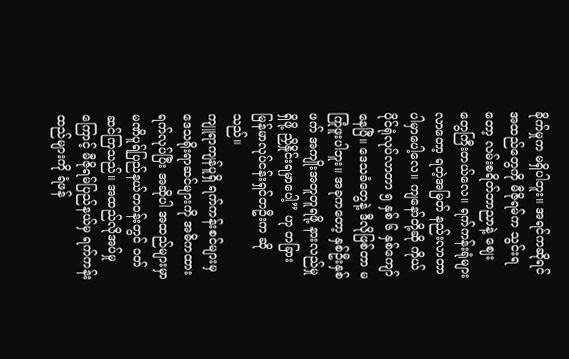ခိုက်မှုက မရှိပါဘူး။ အရင်ကဆိုရင် အထည်တွေကို မီဇိုရမ်က သွင်းရတော့ လမ်းစရိတ်ဘာညာနဲ့ ဈေးတွေကြီးတယ်လေ။ ရက်ကန်းရုံများလာတော့ ရတဲ့အမြတ် နည်းလာတာ ပါမှာပေါ့လေ။ ကျနော်တို့ဆို ကိုယ်ပိုင်ရုံလုပ်လာတာ ၅ နှစ် ၆ နှစ်ကျော်နေပြီ။ ဒေသခံတွေနဲ့ ဒီလိုဖြစ်တာ မကြုံဖူးပါဘူး။ အခုကတော့ နှစ်ဦးနှစ်ဖက် အကျိုးအတူတူရဖို့ နားလည်မှုရှိဖို့ ညှိနှိုင်းရမှာပေါ့” ဟု တခြား မြန်မာလုပ်ငန်းရှင်တဦးက ဆိုသည်။
ကျူရာကျန်ပူရှိ ရက်ကန်းစင်များမှ ဒေသရိုးရာဆင်များကို အဓိကထား ရက်လုပ်ပြီး အဆိုပါ အထည်များမှာ မဏိပူရ်ပြည်နယ်တဝန်းတွင် ဝတ်ဆင်ကြသည်။ အထည်လိုအပ်မှုကြောင့် မီဇိုရမ်ပြည်နယ်မှ ရက်ကန်းထည်များကို ရံဖန်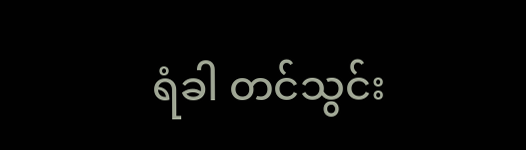ရံခါ တင်သွင်း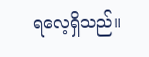ရလေ့ရှိသည်။